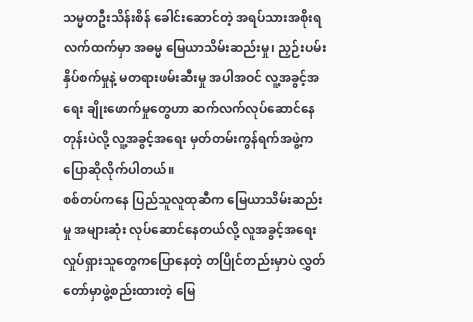သမ္မတဦးသိန်းစိန် ခေါင်းဆောင်တဲ့ အရပ်သားအစိုးရလက်ထက်မှာ အဓမ္မ မြေယာသိမ်းဆည်းမှု၊ ညှဉ်းပမ်းနှိပ်စက်မှုနဲ့ မတရားဖမ်းဆီးမှု အပါအဝင် လူ့အခွင့်အရေး ချိုးဖောက်မှုတွေဟာ ဆက်လက်လုပ်ဆောင်နေတုန်းပဲလို့ လူ့အခွင့်အရေး မှတ်တမ်းကွန်ရက်အဖွဲ့က ပြောဆိုလိုက်ပါတယ်။
စစ်တပ်ကနေ ပြည်သူလူထုဆီက မြေယာသိမ်းဆည်းမှု အများဆုံး လုပ်ဆောင်နေတယ်လို့ လူအခွင့်အရေး လှုပ်ရှားသူတွေကပြောနေတဲ့ တပြိုင်တည်းမှာပဲ လွှတ်တော်မှာဖွဲ့စည်းထားတဲ့ မြေ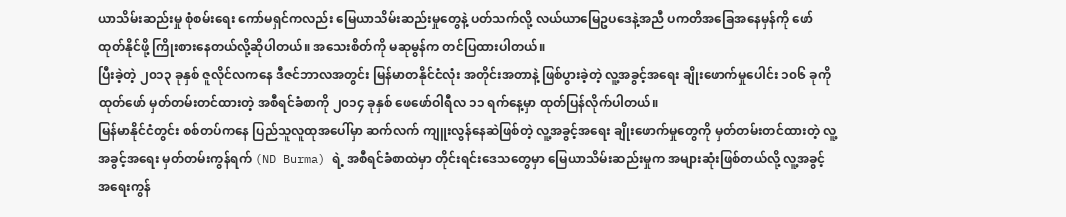ယာသိမ်းဆည်းမှု စုံစမ်းရေး ကော်မရှင်ကလည်း မြေယာသိမ်းဆည်းမှုတွေနဲ့ ပတ်သက်လို့ လယ်ယာမြေဥပဒေနဲ့အညီ ပကတိအခြေအနေမှန်ကို ဖော်ထုတ်နိုင်ဖို့ ကြိုးစားနေတယ်လို့ဆိုပါတယ်။ အသေးစိတ်ကို မဆုမွန်က တင်ပြထားပါတယ်။
ပြီးခဲ့တဲ့ ၂၀၁၃ ခုနှစ် ဇူလိုင်လကနေ ဒီဇင်ဘာလအတွင်း မြန်မာတနိုင်ငံလုံး အတိုင်းအတာနဲ့ ဖြစ်ပွားခဲ့တဲ့ လူ့အခွင့်အရေး ချိုးဖောက်မှုပေါင်း ၁၀၆ ခုကို ထုတ်ဖော် မှတ်တမ်းတင်ထားတဲ့ အစီရင်ခံစာကို ၂၀၁၄ ခုနှစ် ဖေဖော်ဝါရီလ ၁၁ ရက်နေ့မှာ ထုတ်ပြန်လိုက်ပါတယ်။
မြန်မာနိုင်ငံတွင်း စစ်တပ်ကနေ ပြည်သူလူထုအပေါ်မှာ ဆက်လက် ကျူးလွန်နေဆဲဖြစ်တဲ့ လူ့အခွင့်အရေး ချိုးဖောက်မှုတွေကို မှတ်တမ်းတင်ထားတဲ့ လူ့အခွင့်အရေး မှတ်တမ်းကွန်ရက် (ND Burma) ရဲ့ အစီရင်ခံစာထဲမှာ တိုင်းရင်းဒေသတွေမှာ မြေယာသိမ်းဆည်းမှုက အများဆုံးဖြစ်တယ်လို့ လူ့အခွင့်အရေးကွန်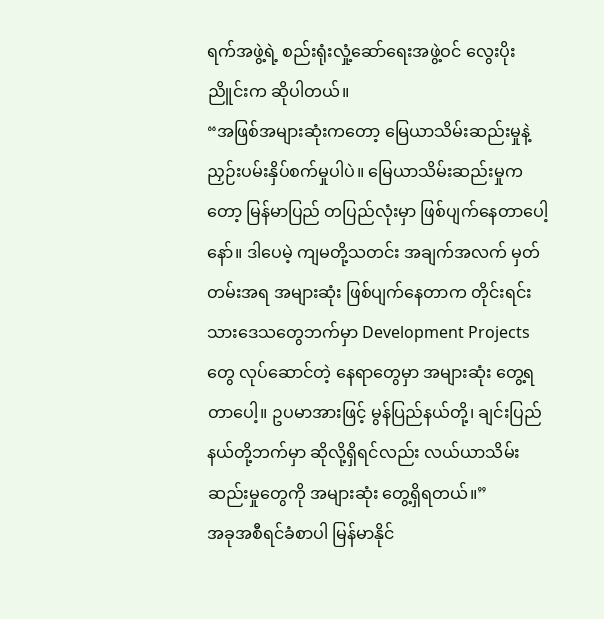ရက်အဖွဲ့ရဲ့ စည်းရုံးလှုံ့ဆော်ရေးအဖွဲ့ဝင် လွေးပိုးညိူင်းက ဆိုပါတယ်။
“အဖြစ်အများဆုံးကတော့ မြေယာသိမ်းဆည်းမှုနဲ့ ညှဉ်းပမ်းနှိပ်စက်မှုပါပဲ။ မြေယာသိမ်းဆည်းမှုကတော့ မြန်မာပြည် တပြည်လုံးမှာ ဖြစ်ပျက်နေတာပေါ့နော်။ ဒါပေမဲ့ ကျမတို့သတင်း အချက်အလက် မှတ်တမ်းအရ အများဆုံး ဖြစ်ပျက်နေတာက တိုင်းရင်းသားဒေသတွေဘက်မှာ Development Projects တွေ လုပ်ဆောင်တဲ့ နေရာတွေမှာ အများဆုံး တွေ့ရတာပေါ့။ ဥပမာအားဖြင့် မွန်ပြည်နယ်တို့၊ ချင်းပြည်နယ်တို့ဘက်မှာ ဆိုလို့ရှိရင်လည်း လယ်ယာသိမ်းဆည်းမှုတွေကို အများဆုံး တွေ့ရှိရတယ်။”
အခုအစီရင်ခံစာပါ မြန်မာနိုင်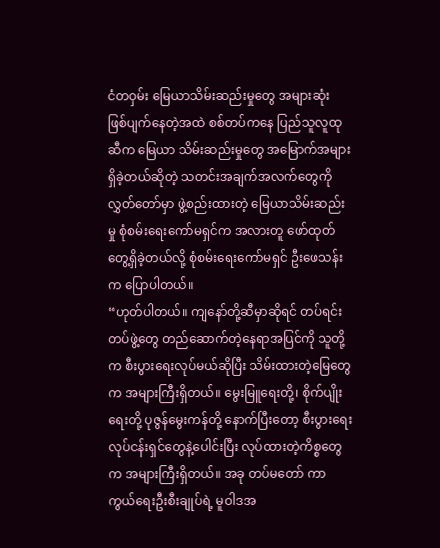ငံတဝှမ်း မြေယာသိမ်းဆည်းမှုတွေ အများဆုံး ဖြစ်ပျက်နေတဲ့အထဲ စစ်တပ်ကနေ ပြည်သူလူထုဆီက မြေယာ သိမ်းဆည်းမှုတွေ အမြောက်အများ ရှိခဲ့တယ်ဆိုတဲ့ သတင်းအချက်အလက်တွေကို လွှတ်တော်မှာ ဖွဲ့စည်းထားတဲ့ မြေယာသိမ်းဆည်းမှု စုံစမ်းရေးကော်မရှင်က အလားတူ ဖော်ထုတ် တွေ့ရှိခဲ့တယ်လို့ စုံစမ်းရေးကော်မရှင် ဦးဖေသန်းက ပြောပါတယ်။
“ဟုတ်ပါတယ်။ ကျနော်တို့ဆီမှာဆိုရင် တပ်ရင်းတပ်ဖွဲ့တွေ တည်ဆောက်တဲ့နေရာအပြင်ကို သူတို့က စီးပွားရေးလုပ်မယ်ဆိုပြီး သိမ်းထားတဲ့မြေတွေက အများကြီးရှိတယ်။ မွေးမြူရေးတို့၊ စိုက်ပျိုးရေးတို့ ပုဇွန်မွေးကန်တို့ နောက်ပြီးတော့ စီးပွားရေးလုပ်ငန်းရှင်တွေနဲ့ပေါင်းပြီး လုပ်ထားတဲ့ကိစ္စတွေက အများကြီးရှိတယ်။ အခု တပ်မတော် ကာကွယ်ရေးဦးစီးချုပ်ရဲ့ မူဝါဒအ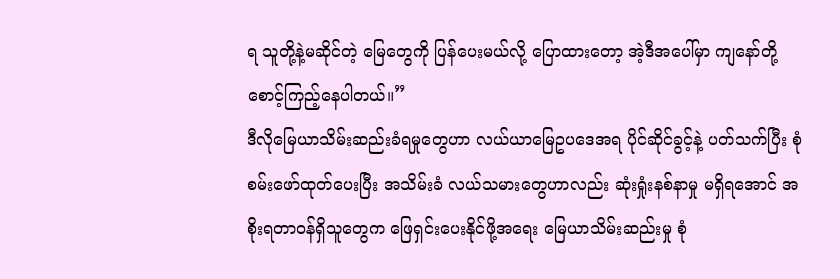ရ သူတို့နဲ့မဆိုင်တဲ့ မြေတွေကို ပြန်ပေးမယ်လို့ ပြောထားတော့ အဲ့ဒီအပေါ်မှာ ကျနော်တို့ စောင့်ကြည့်နေပါတယ်။”
ဒီလိုမြေယာသိမ်းဆည်းခံရမှုတွေဟာ လယ်ယာမြေဥပဒေအရ ပိုင်ဆိုင်ခွင့်နဲ့ ပတ်သက်ပြီး စုံစမ်းဖော်ထုတ်ပေးပြီး အသိမ်းခံ လယ်သမားတွေဟာလည်း ဆုံးရှုံးနစ်နာမှု မရှိရအောင် အစိုးရတာဝန်ရှိသူတွေက ဖြေရှင်းပေးနိုင်ဖို့အရေး မြေယာသိမ်းဆည်းမှု စုံ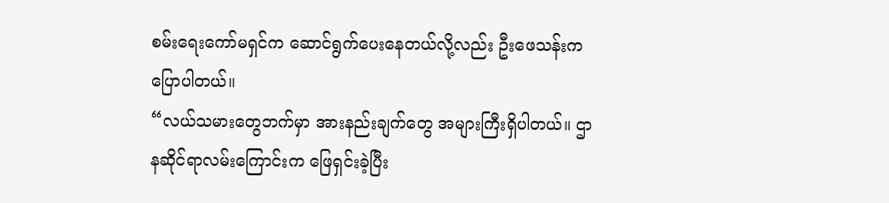စမ်းရေးကော်မရှင်က ဆောင်ရွက်ပေးနေတယ်လို့လည်း ဦးဖေသန်းကပြောပါတယ်။
“လယ်သမားတွေဘက်မှာ အားနည်းချက်တွေ အများကြီးရှိပါတယ်။ ဌာနဆိုင်ရာလမ်းကြောင်းက ဖြေရှင်းခဲ့ပြီး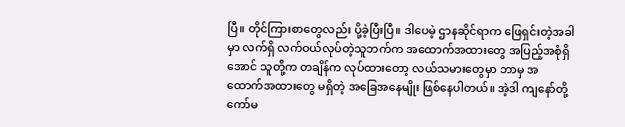ပြီ။ တိုင်ကြားစာတွေလည်း ပို့ခဲ့ပြီးပြီ။ ဒါပေမဲ့ ဌာနဆိုင်ရာက ဖြေရှင်းတဲ့အခါမှာ လက်ရှိ လက်ဝယ်လုပ်တဲ့သူဘက်က အထောက်အထားတွေ အပြည့်အစုံရှိအောင် သူတို့က တချိန်က လုပ်ထားတော့ လယ်သမားတွေမှာ ဘာမှ အထောက်အထားတွေ မရှိတဲ့ အခြေအနေမျိုး ဖြစ်နေပါတယ်။ အဲ့ဒါ ကျနော်တို့ကော်မ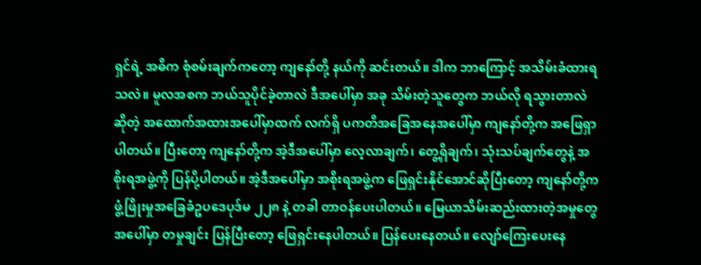ရှင်ရဲ့ အဓိက စုံစမ်းချက်ကတော့ ကျနော်တို့ နယ်ကို ဆင်းတယ်။ ဒါက ဘာကြောင့် အသိမ်းခံထားရသလဲ။ မူလအစက ဘယ်သူပိုင်ခဲ့တာလဲ ဒီအပေါ်မှာ အခု သိမ်းတဲ့သူတွေက ဘယ်လို ရသွားတာလဲဆိုတဲ့ အထောက်အထားအပေါ်မှာထက် လက်ရှိ ပကတိအခြေအနေအပေါ်မှာ ကျနော်တို့က အဖြေရှာပါတယ်။ ပြီးတော့ ကျနော်တို့က အဲ့ဒီအပေါ်မှာ လေ့လာချက်၊ တွေ့ရှိချက်၊ သုံးသပ်ချက်တွေနဲ့ အစိုးရအဖွဲ့ကို ပြန်ပို့ပါတယ်။ အဲ့ဒီအပေါ်မှာ အစိုးရအဖွဲ့က ဖြေရှင်းနိုင်အောင်ဆိုပြီးတော့ ကျနော်တို့က ဖွံ့ဖြိုးမှုအခြေခံဥပဒေပုဒ်မ ၂၂၈ နဲ့ တခါ တာဝန်ပေးပါတယ်။ မြေယာသိမ်းဆည်းထားတဲ့အမှုတွေအပေါ်မှာ တမှုချင်း ပြန်ပြီးတော့ ဖြေရှင်းနေပါတယ်။ ပြန်ပေးနေတယ်။ လျော်ကြေးပေးနေ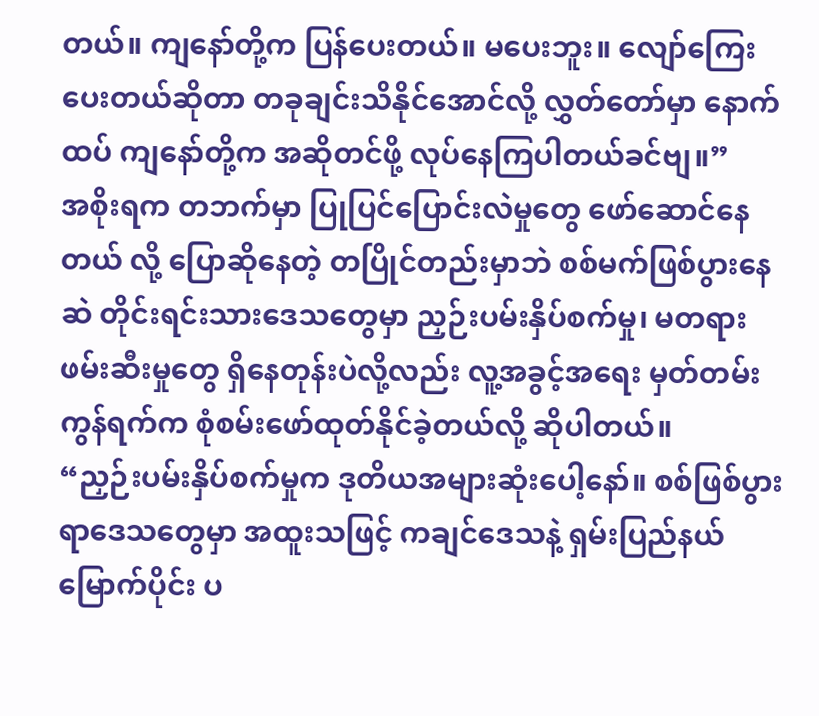တယ်။ ကျနော်တို့က ပြန်ပေးတယ်။ မပေးဘူး။ လျော်ကြေးပေးတယ်ဆိုတာ တခုချင်းသိနိုင်အောင်လို့ လွှတ်တော်မှာ နောက်ထပ် ကျနော်တို့က အဆိုတင်ဖို့ လုပ်နေကြပါတယ်ခင်ဗျ။”
အစိုးရက တဘက်မှာ ပြုပြင်ပြောင်းလဲမှုတွေ ဖော်ဆောင်နေတယ် လို့ ပြောဆိုနေတဲ့ တပြိုင်တည်းမှာဘဲ စစ်မက်ဖြစ်ပွားနေဆဲ တိုင်းရင်းသားဒေသတွေမှာ ညှဉ်းပမ်းနှိပ်စက်မှု၊ မတရားဖမ်းဆီးမှုတွေ ရှိနေတုန်းပဲလို့လည်း လူ့အခွင့်အရေး မှတ်တမ်းကွန်ရက်က စုံစမ်းဖော်ထုတ်နိုင်ခဲ့တယ်လို့ ဆိုပါတယ်။
“ညှဉ်းပမ်းနှိပ်စက်မှုက ဒုတိယအများဆုံးပေါ့နော်။ စစ်ဖြစ်ပွားရာဒေသတွေမှာ အထူးသဖြင့် ကချင်ဒေသနဲ့ ရှမ်းပြည်နယ်မြောက်ပိုင်း ပ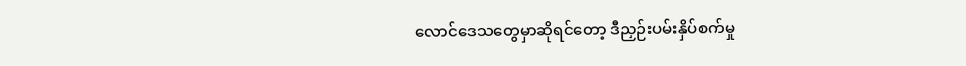လောင်ဒေသတွေမှာဆိုရင်တော့ ဒီညှဉ်းပမ်းနှိပ်စက်မှု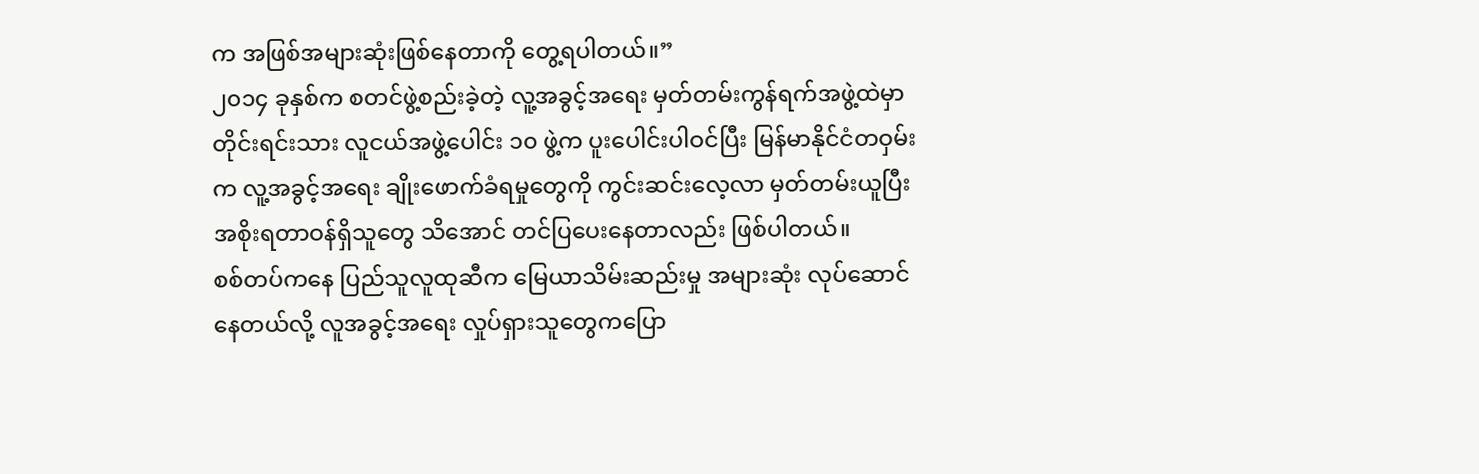က အဖြစ်အများဆုံးဖြစ်နေတာကို တွေ့ရပါတယ်။”
၂၀၁၄ ခုနှစ်က စတင်ဖွဲ့စည်းခဲ့တဲ့ လူ့အခွင့်အရေး မှတ်တမ်းကွန်ရက်အဖွဲ့ထဲမှာ တိုင်းရင်းသား လူငယ်အဖွဲ့ပေါင်း ၁၀ ဖွဲ့က ပူးပေါင်းပါဝင်ပြီး မြန်မာနိုင်ငံတဝှမ်းက လူ့အခွင့်အရေး ချိုးဖောက်ခံရမှုတွေကို ကွင်းဆင်းလေ့လာ မှတ်တမ်းယူပြီး အစိုးရတာဝန်ရှိသူတွေ သိအောင် တင်ပြပေးနေတာလည်း ဖြစ်ပါတယ်။
စစ်တပ်ကနေ ပြည်သူလူထုဆီက မြေယာသိမ်းဆည်းမှု အများဆုံး လုပ်ဆောင်နေတယ်လို့ လူအခွင့်အရေး လှုပ်ရှားသူတွေကပြော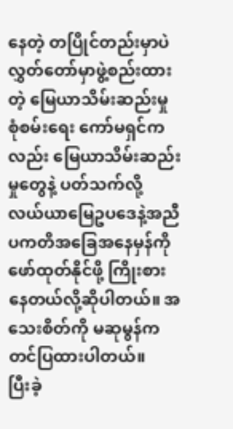နေတဲ့ တပြိုင်တည်းမှာပဲ လွှတ်တော်မှာဖွဲ့စည်းထားတဲ့ မြေယာသိမ်းဆည်းမှု စုံစမ်းရေး ကော်မရှင်ကလည်း မြေယာသိမ်းဆည်းမှုတွေနဲ့ ပတ်သက်လို့ လယ်ယာမြေဥပဒေနဲ့အညီ ပကတိအခြေအနေမှန်ကို ဖော်ထုတ်နိုင်ဖို့ ကြိုးစားနေတယ်လို့ဆိုပါတယ်။ အသေးစိတ်ကို မဆုမွန်က တင်ပြထားပါတယ်။
ပြီးခဲ့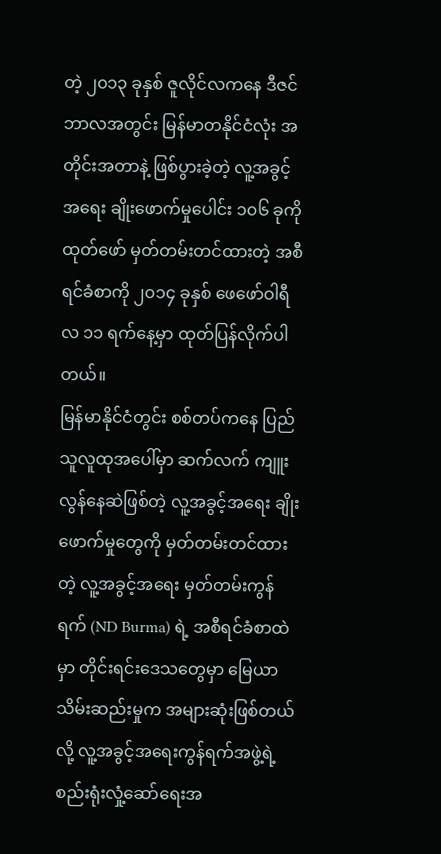တဲ့ ၂၀၁၃ ခုနှစ် ဇူလိုင်လကနေ ဒီဇင်ဘာလအတွင်း မြန်မာတနိုင်ငံလုံး အတိုင်းအတာနဲ့ ဖြစ်ပွားခဲ့တဲ့ လူ့အခွင့်အရေး ချိုးဖောက်မှုပေါင်း ၁၀၆ ခုကို ထုတ်ဖော် မှတ်တမ်းတင်ထားတဲ့ အစီရင်ခံစာကို ၂၀၁၄ ခုနှစ် ဖေဖော်ဝါရီလ ၁၁ ရက်နေ့မှာ ထုတ်ပြန်လိုက်ပါတယ်။
မြန်မာနိုင်ငံတွင်း စစ်တပ်ကနေ ပြည်သူလူထုအပေါ်မှာ ဆက်လက် ကျူးလွန်နေဆဲဖြစ်တဲ့ လူ့အခွင့်အရေး ချိုးဖောက်မှုတွေကို မှတ်တမ်းတင်ထားတဲ့ လူ့အခွင့်အရေး မှတ်တမ်းကွန်ရက် (ND Burma) ရဲ့ အစီရင်ခံစာထဲမှာ တိုင်းရင်းဒေသတွေမှာ မြေယာသိမ်းဆည်းမှုက အများဆုံးဖြစ်တယ်လို့ လူ့အခွင့်အရေးကွန်ရက်အဖွဲ့ရဲ့ စည်းရုံးလှုံ့ဆော်ရေးအ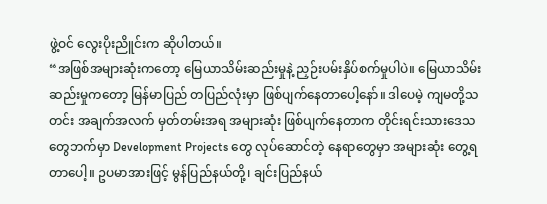ဖွဲ့ဝင် လွေးပိုးညိူင်းက ဆိုပါတယ်။
“အဖြစ်အများဆုံးကတော့ မြေယာသိမ်းဆည်းမှုနဲ့ ညှဉ်းပမ်းနှိပ်စက်မှုပါပဲ။ မြေယာသိမ်းဆည်းမှုကတော့ မြန်မာပြည် တပြည်လုံးမှာ ဖြစ်ပျက်နေတာပေါ့နော်။ ဒါပေမဲ့ ကျမတို့သတင်း အချက်အလက် မှတ်တမ်းအရ အများဆုံး ဖြစ်ပျက်နေတာက တိုင်းရင်းသားဒေသတွေဘက်မှာ Development Projects တွေ လုပ်ဆောင်တဲ့ နေရာတွေမှာ အများဆုံး တွေ့ရတာပေါ့။ ဥပမာအားဖြင့် မွန်ပြည်နယ်တို့၊ ချင်းပြည်နယ်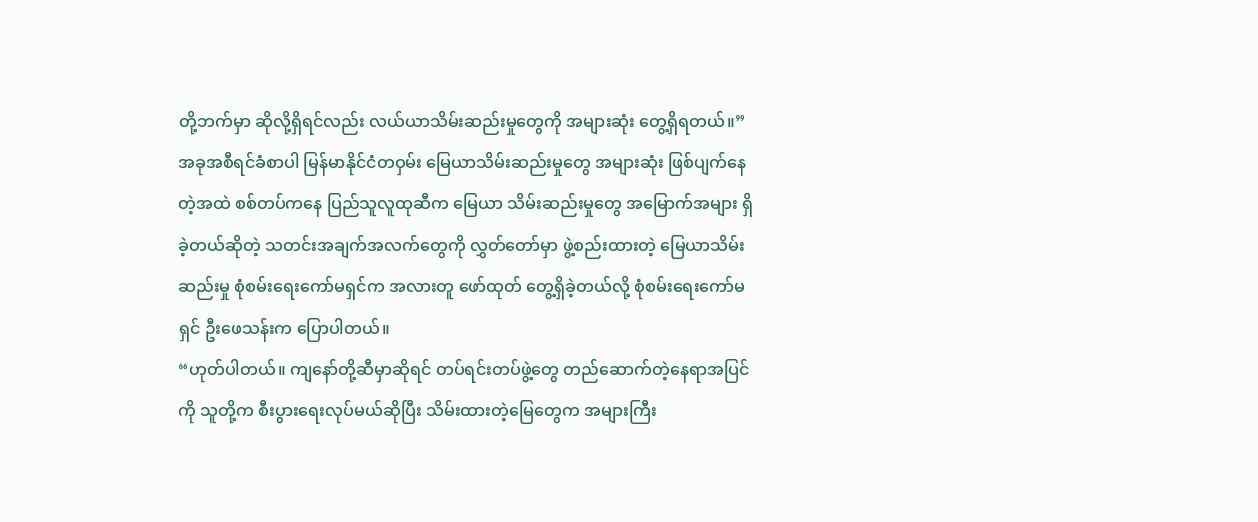တို့ဘက်မှာ ဆိုလို့ရှိရင်လည်း လယ်ယာသိမ်းဆည်းမှုတွေကို အများဆုံး တွေ့ရှိရတယ်။”
အခုအစီရင်ခံစာပါ မြန်မာနိုင်ငံတဝှမ်း မြေယာသိမ်းဆည်းမှုတွေ အများဆုံး ဖြစ်ပျက်နေတဲ့အထဲ စစ်တပ်ကနေ ပြည်သူလူထုဆီက မြေယာ သိမ်းဆည်းမှုတွေ အမြောက်အများ ရှိခဲ့တယ်ဆိုတဲ့ သတင်းအချက်အလက်တွေကို လွှတ်တော်မှာ ဖွဲ့စည်းထားတဲ့ မြေယာသိမ်းဆည်းမှု စုံစမ်းရေးကော်မရှင်က အလားတူ ဖော်ထုတ် တွေ့ရှိခဲ့တယ်လို့ စုံစမ်းရေးကော်မရှင် ဦးဖေသန်းက ပြောပါတယ်။
“ဟုတ်ပါတယ်။ ကျနော်တို့ဆီမှာဆိုရင် တပ်ရင်းတပ်ဖွဲ့တွေ တည်ဆောက်တဲ့နေရာအပြင်ကို သူတို့က စီးပွားရေးလုပ်မယ်ဆိုပြီး သိမ်းထားတဲ့မြေတွေက အများကြီး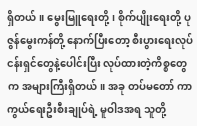ရှိတယ်။ မွေးမြူရေးတို့၊ စိုက်ပျိုးရေးတို့ ပုဇွန်မွေးကန်တို့ နောက်ပြီးတော့ စီးပွားရေးလုပ်ငန်းရှင်တွေနဲ့ပေါင်းပြီး လုပ်ထားတဲ့ကိစ္စတွေက အများကြီးရှိတယ်။ အခု တပ်မတော် ကာကွယ်ရေးဦးစီးချုပ်ရဲ့ မူဝါဒအရ သူတို့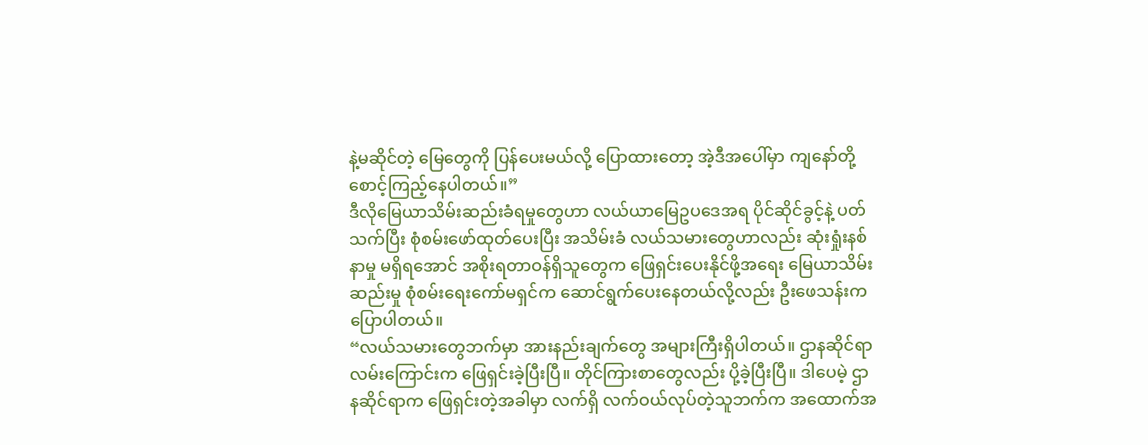နဲ့မဆိုင်တဲ့ မြေတွေကို ပြန်ပေးမယ်လို့ ပြောထားတော့ အဲ့ဒီအပေါ်မှာ ကျနော်တို့ စောင့်ကြည့်နေပါတယ်။”
ဒီလိုမြေယာသိမ်းဆည်းခံရမှုတွေဟာ လယ်ယာမြေဥပဒေအရ ပိုင်ဆိုင်ခွင့်နဲ့ ပတ်သက်ပြီး စုံစမ်းဖော်ထုတ်ပေးပြီး အသိမ်းခံ လယ်သမားတွေဟာလည်း ဆုံးရှုံးနစ်နာမှု မရှိရအောင် အစိုးရတာဝန်ရှိသူတွေက ဖြေရှင်းပေးနိုင်ဖို့အရေး မြေယာသိမ်းဆည်းမှု စုံစမ်းရေးကော်မရှင်က ဆောင်ရွက်ပေးနေတယ်လို့လည်း ဦးဖေသန်းကပြောပါတယ်။
“လယ်သမားတွေဘက်မှာ အားနည်းချက်တွေ အများကြီးရှိပါတယ်။ ဌာနဆိုင်ရာလမ်းကြောင်းက ဖြေရှင်းခဲ့ပြီးပြီ။ တိုင်ကြားစာတွေလည်း ပို့ခဲ့ပြီးပြီ။ ဒါပေမဲ့ ဌာနဆိုင်ရာက ဖြေရှင်းတဲ့အခါမှာ လက်ရှိ လက်ဝယ်လုပ်တဲ့သူဘက်က အထောက်အ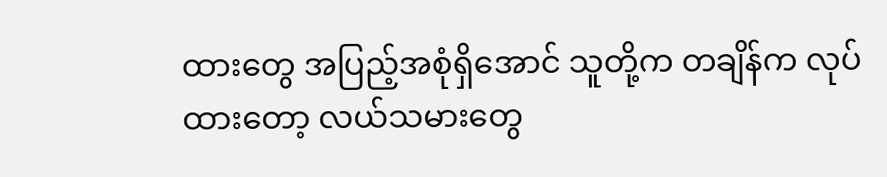ထားတွေ အပြည့်အစုံရှိအောင် သူတို့က တချိန်က လုပ်ထားတော့ လယ်သမားတွေ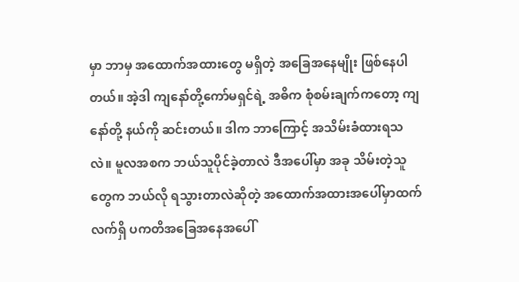မှာ ဘာမှ အထောက်အထားတွေ မရှိတဲ့ အခြေအနေမျိုး ဖြစ်နေပါတယ်။ အဲ့ဒါ ကျနော်တို့ကော်မရှင်ရဲ့ အဓိက စုံစမ်းချက်ကတော့ ကျနော်တို့ နယ်ကို ဆင်းတယ်။ ဒါက ဘာကြောင့် အသိမ်းခံထားရသလဲ။ မူလအစက ဘယ်သူပိုင်ခဲ့တာလဲ ဒီအပေါ်မှာ အခု သိမ်းတဲ့သူတွေက ဘယ်လို ရသွားတာလဲဆိုတဲ့ အထောက်အထားအပေါ်မှာထက် လက်ရှိ ပကတိအခြေအနေအပေါ်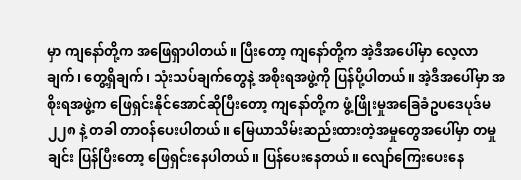မှာ ကျနော်တို့က အဖြေရှာပါတယ်။ ပြီးတော့ ကျနော်တို့က အဲ့ဒီအပေါ်မှာ လေ့လာချက်၊ တွေ့ရှိချက်၊ သုံးသပ်ချက်တွေနဲ့ အစိုးရအဖွဲ့ကို ပြန်ပို့ပါတယ်။ အဲ့ဒီအပေါ်မှာ အစိုးရအဖွဲ့က ဖြေရှင်းနိုင်အောင်ဆိုပြီးတော့ ကျနော်တို့က ဖွံ့ဖြိုးမှုအခြေခံဥပဒေပုဒ်မ ၂၂၈ နဲ့ တခါ တာဝန်ပေးပါတယ်။ မြေယာသိမ်းဆည်းထားတဲ့အမှုတွေအပေါ်မှာ တမှုချင်း ပြန်ပြီးတော့ ဖြေရှင်းနေပါတယ်။ ပြန်ပေးနေတယ်။ လျော်ကြေးပေးနေ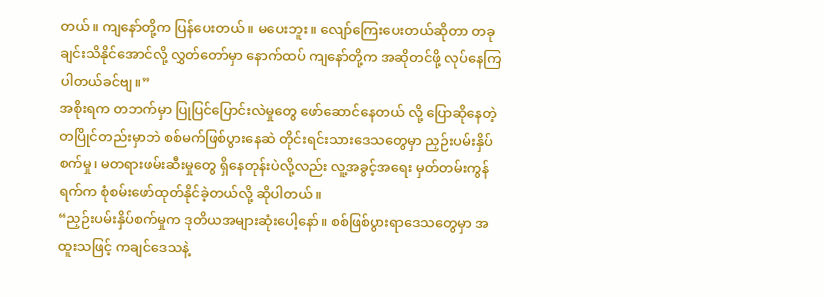တယ်။ ကျနော်တို့က ပြန်ပေးတယ်။ မပေးဘူး။ လျော်ကြေးပေးတယ်ဆိုတာ တခုချင်းသိနိုင်အောင်လို့ လွှတ်တော်မှာ နောက်ထပ် ကျနော်တို့က အဆိုတင်ဖို့ လုပ်နေကြပါတယ်ခင်ဗျ။”
အစိုးရက တဘက်မှာ ပြုပြင်ပြောင်းလဲမှုတွေ ဖော်ဆောင်နေတယ် လို့ ပြောဆိုနေတဲ့ တပြိုင်တည်းမှာဘဲ စစ်မက်ဖြစ်ပွားနေဆဲ တိုင်းရင်းသားဒေသတွေမှာ ညှဉ်းပမ်းနှိပ်စက်မှု၊ မတရားဖမ်းဆီးမှုတွေ ရှိနေတုန်းပဲလို့လည်း လူ့အခွင့်အရေး မှတ်တမ်းကွန်ရက်က စုံစမ်းဖော်ထုတ်နိုင်ခဲ့တယ်လို့ ဆိုပါတယ်။
“ညှဉ်းပမ်းနှိပ်စက်မှုက ဒုတိယအများဆုံးပေါ့နော်။ စစ်ဖြစ်ပွားရာဒေသတွေမှာ အထူးသဖြင့် ကချင်ဒေသနဲ့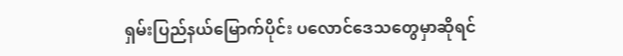ရှမ်းပြည်နယ်မြောက်ပိုင်း ပလောင်ဒေသတွေမှာဆိုရင်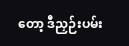တော့ ဒီညှဉ်းပမ်း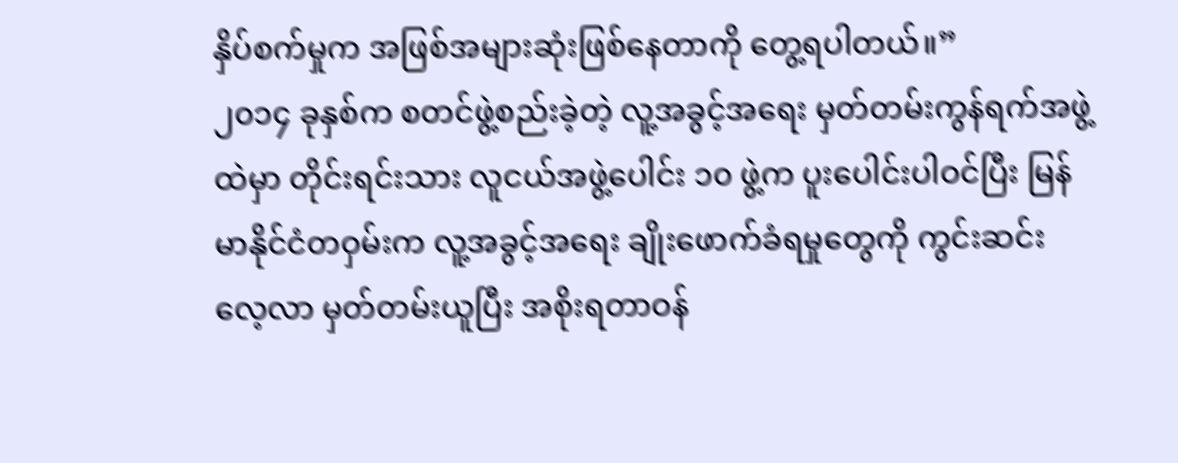နှိပ်စက်မှုက အဖြစ်အများဆုံးဖြစ်နေတာကို တွေ့ရပါတယ်။”
၂၀၁၄ ခုနှစ်က စတင်ဖွဲ့စည်းခဲ့တဲ့ လူ့အခွင့်အရေး မှတ်တမ်းကွန်ရက်အဖွဲ့ထဲမှာ တိုင်းရင်းသား လူငယ်အဖွဲ့ပေါင်း ၁၀ ဖွဲ့က ပူးပေါင်းပါဝင်ပြီး မြန်မာနိုင်ငံတဝှမ်းက လူ့အခွင့်အရေး ချိုးဖောက်ခံရမှုတွေကို ကွင်းဆင်းလေ့လာ မှတ်တမ်းယူပြီး အစိုးရတာဝန်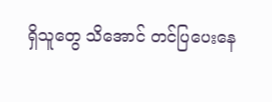ရှိသူတွေ သိအောင် တင်ပြပေးနေ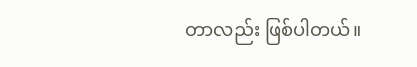တာလည်း ဖြစ်ပါတယ်။